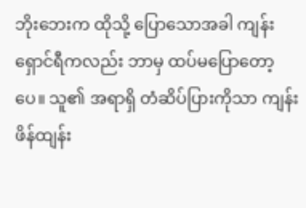ဘိုးဘေးက ထိုသို့ ပြောသောအခါ ကျန်းရှောင်ရီကလည်း ဘာမှ ထပ်မပြောတော့ပေ။ သူ၏ အရာရှိ တံဆိပ်ပြားကိုသာ ကျန်းဖိန်ထျန်း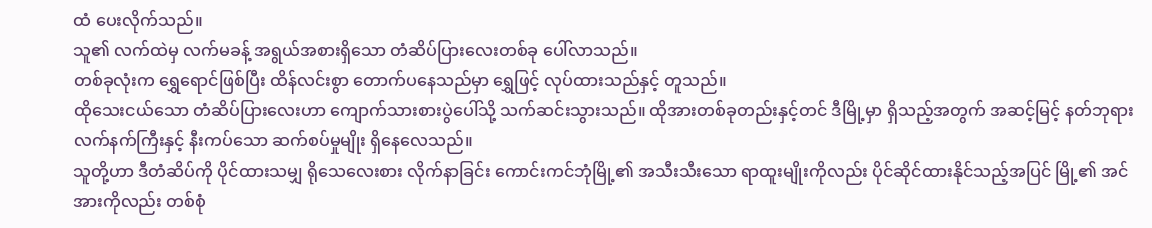ထံ ပေးလိုက်သည်။
သူ၏ လက်ထဲမှ လက်မခန့် အရွယ်အစားရှိသော တံဆိပ်ပြားလေးတစ်ခု ပေါ်လာသည်။
တစ်ခုလုံးက ရွှေရောင်ဖြစ်ပြီး ထိန်လင်းစွာ တောက်ပနေသည်မှာ ရွှေဖြင့် လုပ်ထားသည်နှင့် တူသည်။
ထိုသေးငယ်သော တံဆိပ်ပြားလေးဟာ ကျောက်သားစားပွဲပေါ်သို့ သက်ဆင်းသွားသည်။ ထိုအားတစ်ခုတည်းနှင့်တင် ဒီမြို့မှာ ရှိသည့်အတွက် အဆင့်မြင့် နတ်ဘုရား လက်နက်ကြီးနှင့် နီးကပ်သော ဆက်စပ်မှုမျိုး ရှိနေလေသည်။
သူတို့ဟာ ဒီတံဆိပ်ကို ပိုင်ထားသမျှ ရိုသေလေးစား လိုက်နာခြင်း ကောင်းကင်ဘုံမြို့၏ အသီးသီးသော ရာထူးမျိုးကိုလည်း ပိုင်ဆိုင်ထားနိုင်သည့်အပြင် မြို့၏ အင်အားကိုလည်း တစ်စုံ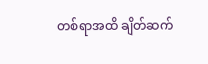တစ်ရာအထိ ချိတ်ဆက်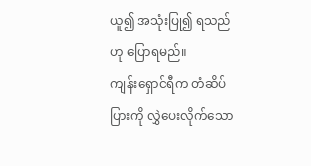ယူ၍ အသုံးပြု၍ ရသည်ဟု ပြောရမည်။
ကျန်းရှောင်ရီက တံဆိပ်ပြားကို လွှဲပေးလိုက်သော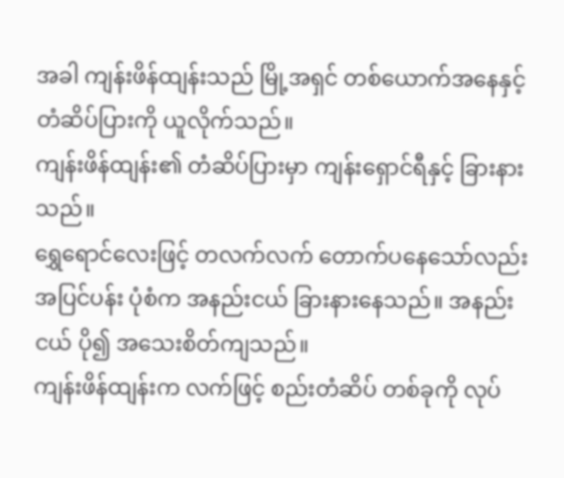အခါ ကျန်းဖိန်ထျန်းသည် မြို့အရှင် တစ်ယောက်အနေနှင့် တံဆိပ်ပြားကို ယူလိုက်သည်။
ကျန်းဖိန်ထျန်း၏ တံဆိပ်ပြားမှာ ကျန်းရှောင်ရီနှင့် ခြားနားသည်။
ရွှေရောင်လေးဖြင့် တလက်လက် တောက်ပနေသော်လည်း အပြင်ပန်း ပုံစံက အနည်းငယ် ခြားနားနေသည်။ အနည်းငယ် ပို၍ အသေးစိတ်ကျသည်။
ကျန်းဖိန်ထျန်းက လက်ဖြင့် စည်းတံဆိပ် တစ်ခုကို လုပ်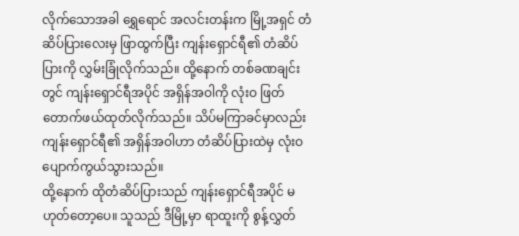လိုက်သောအခါ ရွှေရောင် အလင်းတန်းက မြို့အရှင် တံဆိပ်ပြားလေးမှ ဖြာထွက်ပြီး ကျန်းရှောင်ရီ၏ တံဆိပ်ပြားကို လွှမ်းခြုံလိုက်သည်။ ထို့နောက် တစ်ခဏချင်းတွင် ကျန်းရှောင်ရီအပိုင် အရှိန်အဝါကို လုံးဝ ဖြတ်တောက်ဖယ်ထုတ်လိုက်သည်။ သိပ်မကြာခင်မှာလည်း ကျန်းရှောင်ရီ၏ အရှိန်အဝါဟာ တံဆိပ်ပြားထဲမှ လုံးဝ ပျောက်ကွယ်သွားသည်။
ထို့နောက် ထိုတံဆိပ်ပြားသည် ကျန်းရှောင်ရီအပိုင် မဟုတ်တော့ပေ။ သူသည် ဒီမြို့မှာ ရာထူးကို စွန့်လွှတ်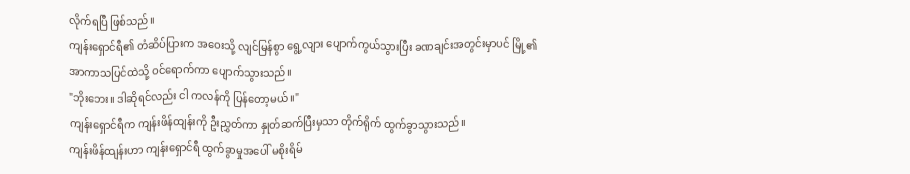လိုက်ရပြီ ဖြစ်သည်။
ကျန်းရှောင်ရီ၏ တံဆိပ်ပြားက အဝေးသို့ လျင်မြန်စွာ ရွေ့လျား ပျောက်ကွယ်သွားပြီး ခဏချင်းအတွင်းမှာပင် မြို့၏ အာကာသပြင်ထဲသို့ ဝင်ရောက်ကာ ပျောက်သွားသည်။
"ဘိုးဘေး။ ဒါဆိုရင်လည်း ငါ ကလန်ကို ပြန်တော့မယ်။"
ကျန်းရှောင်ရီက ကျန်းဖိန်ထျန်းကို ဦးညွှတ်ကာ နှုတ်ဆက်ပြီးမှသာ တိုက်ရိုက် ထွက်ခွာသွားသည်။
ကျန်းဖိန်ထျန်းဟာ ကျန်းရှောင်ရီ ထွက်ခွာမှုအပေါ် မစိုးရိမ်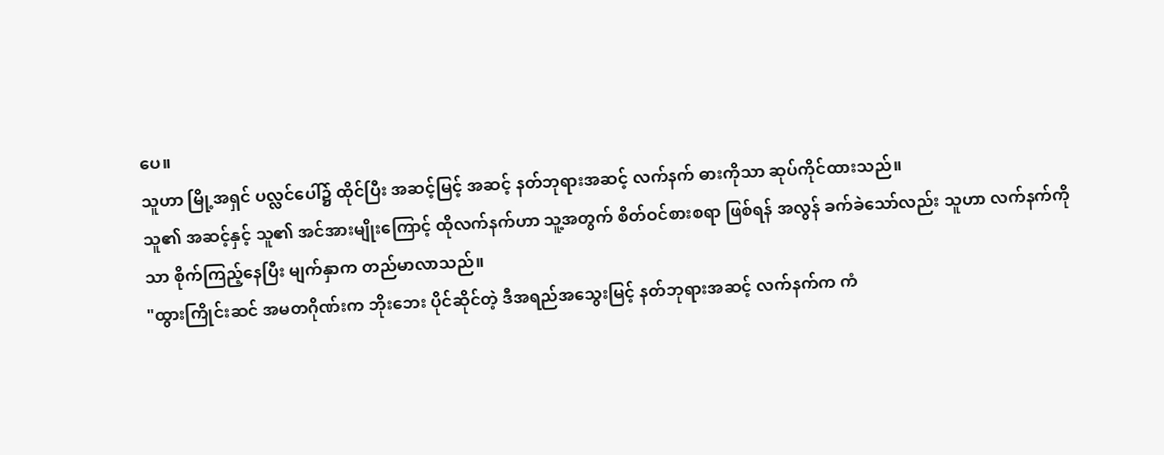ပေ။
သူဟာ မြို့အရှင် ပလ္လင်ပေါ်၌ ထိုင်ပြီး အဆင့်မြင့် အဆင့် နတ်ဘုရားအဆင့် လက်နက် ဓားကိုသာ ဆုပ်ကိုင်ထားသည်။
သူ၏ အဆင့်နှင့် သူ၏ အင်အားမျိုးကြောင့် ထိုလက်နက်ဟာ သူ့အတွက် စိတ်ဝင်စားစရာ ဖြစ်ရန် အလွန် ခက်ခဲသော်လည်း သူဟာ လက်နက်ကိုသာ စိုက်ကြည့်နေပြီး မျက်နှာက တည်မာလာသည်။
"ထွားကြိုင်းဆင် အမတဂိုဏ်းက ဘိုးဘေး ပိုင်ဆိုင်တဲ့ ဒီအရည်အသွေးမြင့် နတ်ဘုရားအဆင့် လက်နက်က ကံ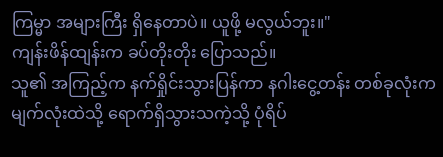ကြမ္မာ အများကြီး ရှိနေတာပဲ။ ယူဖို့ မလွယ်ဘူး။"
ကျန်းဖိန်ထျန်းက ခပ်တိုးတိုး ပြောသည်။
သူ၏ အကြည့်က နက်ရှိုင်းသွားပြန်ကာ နဂါးငွေ့တန်း တစ်ခုလုံးက မျက်လုံးထဲသို့ ရောက်ရှိသွားသကဲ့သို့ ပုံရိပ်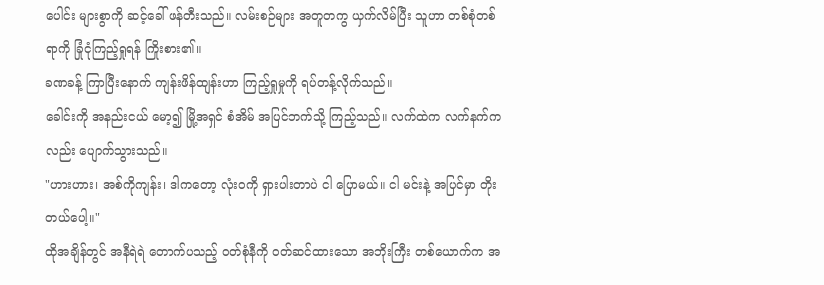ပေါင်း များစွာကို ဆင့်ခေါ် ဖန်တီးသည်။ လမ်းစဉ်များ အတူတကွ ယှက်လိမ်ပြီး သူဟာ တစ်စုံတစ်ရာကို ခြုံငုံကြည့်ရှုရန် ကြိုးစား၏။
ခဏခန့် ကြာပြီးနောက် ကျန်းဖိန်ထျန်းဟာ ကြည့်ရှုမှုကို ရပ်တန့်လိုက်သည်။
ခေါင်းကို အနည်းငယ် မော့၍ မြို့အရှင် စံအိမ် အပြင်ဘက်သို့ ကြည့်သည်။ လက်ထဲက လက်နက်ကလည်း ပျောက်သွားသည်။
"ဟားဟား၊ အစ်ကိုကျန်း၊ ဒါကတော့ လုံးဝကို ရှားပါးတာပဲ ငါ ပြောမယ်။ ငါ မင်းနဲ့ အပြင်မှာ တိုးတယ်ပေါ့။"
ထိုအချိန်တွင် အနီရဲရဲ တောက်ပသည့် ဝတ်စုံနီကို ဝတ်ဆင်ထားသော အဘိုးကြီး တစ်ယောက်က အ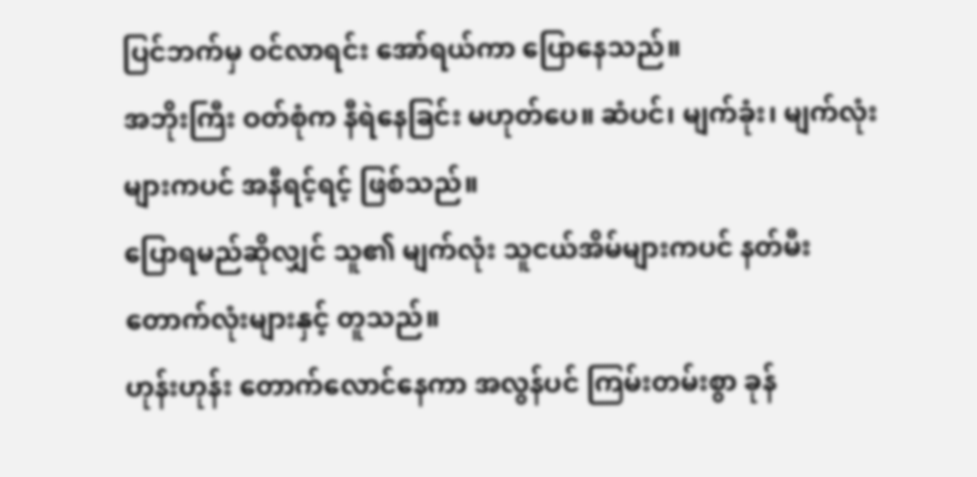ပြင်ဘက်မှ ဝင်လာရင်း အော်ရယ်ကာ ပြောနေသည်။
အဘိုးကြီး ဝတ်စုံက နီရဲနေခြင်း မဟုတ်ပေ။ ဆံပင်၊ မျက်ခုံး၊ မျက်လုံးများကပင် အနီရင့်ရင့် ဖြစ်သည်။
ပြောရမည်ဆိုလျှင် သူ၏ မျက်လုံး သူငယ်အိမ်များကပင် နတ်မီးတောက်လုံးများနှင့် တူသည်။
ဟုန်းဟုန်း တောက်လောင်နေကာ အလွန်ပင် ကြမ်းတမ်းစွာ ခုန်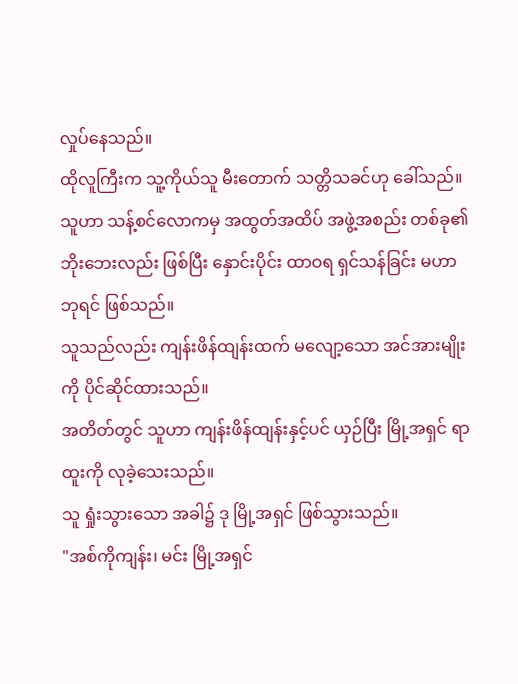လှုပ်နေသည်။
ထိုလူကြီးက သူ့ကိုယ်သူ မီးတောက် သတ္တိသခင်ဟု ခေါ်သည်။
သူဟာ သန့်စင်လောကမှ အထွတ်အထိပ် အဖွဲ့အစည်း တစ်ခု၏ ဘိုးဘေးလည်း ဖြစ်ပြီး နှောင်းပိုင်း ထာဝရ ရှင်သန်ခြင်း မဟာဘုရင် ဖြစ်သည်။
သူသည်လည်း ကျန်းဖိန်ထျန်းထက် မလျော့သော အင်အားမျိုးကို ပိုင်ဆိုင်ထားသည်။
အတိတ်တွင် သူဟာ ကျန်းဖိန်ထျန်းနှင့်ပင် ယှဉ်ပြီး မြို့အရှင် ရာထူးကို လုခဲ့သေးသည်။
သူ ရှုံးသွားသော အခါ၌ ဒု မြို့အရှင် ဖြစ်သွားသည်။
"အစ်ကိုကျန်း၊ မင်း မြို့အရှင်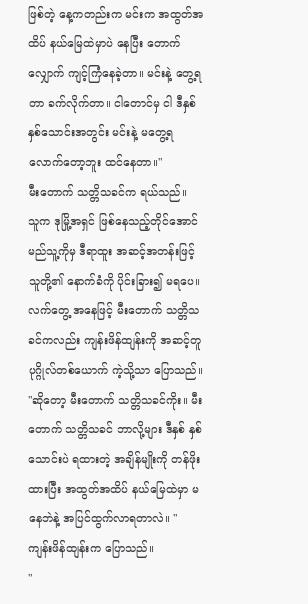ဖြစ်တဲ့ နေ့ကတည်းက မင်းက အထွတ်အထိပ် နယ်မြေထဲမှာပဲ နေပြီး တောက်လျှောက် ကျင့်ကြံနေခဲ့တာ။ မင်းနဲ့ တွေ့ရတာ ခက်လိုက်တာ။ ငါတောင်မှ ငါ ဒီနှစ် နှစ်သောင်းအတွင်း မင်းနဲ့ မတွေ့ရလောက်တော့ဘူး ထင်နေတာ။"
မီးတောက် သတ္တိသခင်က ရယ်သည်။
သူက ဒုမြို့အရှင် ဖြစ်နေသည့်တိုင်အောင် မည်သူ့ကိုမှ ဒီရာထူး အဆင့်အတန်းဖြင့် သူတို့၏ နောက်ခံကို ပိုင်းခြား၍ မရပေ။
လက်တွေ့ အနေဖြင့် မီးတောက် သတ္တိသခင်ကလည်း ကျန်းဖိန်ထျန်းကို အဆင့်တူ ပုဂ္ဂိုလ်တစ်ယောက် ကဲ့သို့သာ ပြောသည်။
"ဆိုတော့ မီးတောက် သတ္တိသခင်ကိုး။ မီးတောက် သတ္တိသခင် ဘာလို့များ ဒီနှစ် နှစ်သောင်းပဲ ရထားတဲ့ အချိန်မျိုးကို တန်ဖိုးထားပြီး အထွတ်အထိပ် နယ်မြေထဲမှာ မနေဘဲနဲ့ အပြင်ထွက်လာရတာလဲ။ "
ကျန်းဖိန်ထျန်းက ပြောသည်။
"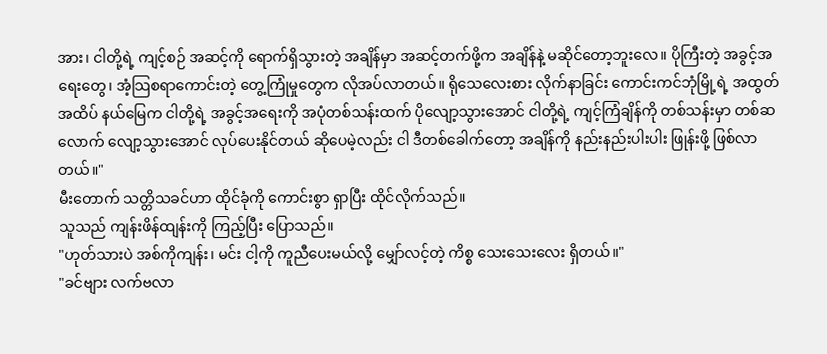အား၊ ငါတို့ရဲ့ ကျင့်စဉ် အဆင့်ကို ရောက်ရှိသွားတဲ့ အချိန်မှာ အဆင့်တက်ဖို့က အချိန်နဲ့ မဆိုင်တော့ဘူးလေ။ ပိုကြီးတဲ့ အခွင့်အရေးတွေ၊ အံ့သြစရာကောင်းတဲ့ တွေ့ကြုံမှုတွေက လိုအပ်လာတယ်။ ရိုသေလေးစား လိုက်နာခြင်း ကောင်းကင်ဘုံမြို့ရဲ့ အထွတ်အထိပ် နယ်မြေက ငါတို့ရဲ့ အခွင့်အရေးကို အပုံတစ်သန်းထက် ပိုလျော့သွားအောင် ငါတို့ရဲ့ ကျင့်ကြံချိန်ကို တစ်သန်းမှာ တစ်ဆလောက် လျော့သွားအောင် လုပ်ပေးနိုင်တယ် ဆိုပေမဲ့လည်း ငါ ဒီတစ်ခေါက်တော့ အချိန်ကို နည်းနည်းပါးပါး ဖြုန်းဖို့ ဖြစ်လာတယ်။"
မီးတောက် သတ္တိသခင်ဟာ ထိုင်ခုံကို ကောင်းစွာ ရှာပြီး ထိုင်လိုက်သည်။
သူသည် ကျန်းဖိန်ထျန်းကို ကြည့်ပြီး ပြောသည်။
"ဟုတ်သားပဲ အစ်ကိုကျန်း၊ မင်း ငါ့ကို ကူညီပေးမယ်လို့ မျှော်လင့်တဲ့ ကိစ္စ သေးသေးလေး ရှိတယ်။"
"ခင်ဗျား လက်ဗလာ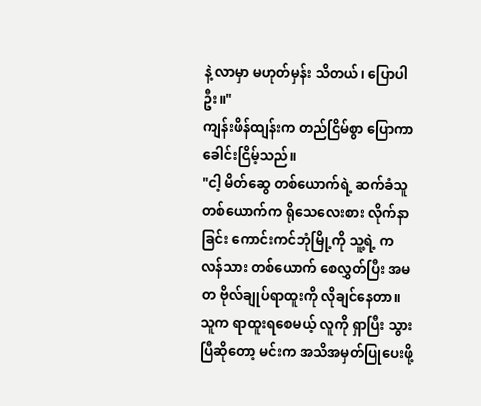နဲ့ လာမှာ မဟုတ်မှန်း သိတယ်၊ ပြောပါဦး။"
ကျန်းဖိန်ထျန်းက တည်ငြိမ်စွာ ပြောကာ ခေါင်းငြိမ့်သည်။
"ငါ့ မိတ်ဆွေ တစ်ယောက်ရဲ့ ဆက်ခံသူ တစ်ယောက်က ရိုသေလေးစား လိုက်နာခြင်း ကောင်းကင်ဘုံမြို့ကို သူ့ရဲ့ ကလန်သား တစ်ယောက် စေလွှတ်ပြီး အမတ ဗိုလ်ချုပ်ရာထူးကို လိုချင်နေတာ။ သူက ရာထူးရစေမယ့် လူကို ရှာပြီး သွားပြီဆိုတော့ မင်းက အသိအမှတ်ပြုပေးဖို့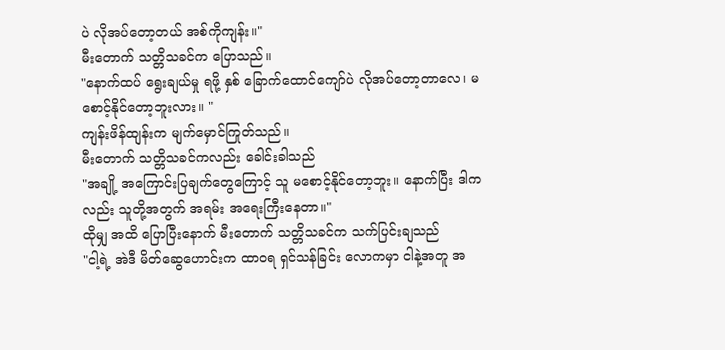ပဲ လိုအပ်တော့တယ် အစ်ကိုကျန်း။"
မီးတောက် သတ္တိသခင်က ပြောသည်။
"နောက်ထပ် ရွေးချယ်မှု ရဖို့ နှစ် ခြောက်ထောင်ကျော်ပဲ လိုအပ်တော့တာလေ၊ မစောင့်နိုင်တော့ဘူးလား။ "
ကျန်းဖိန်ထျန်းက မျက်မှောင်ကြုတ်သည်။
မီးတောက် သတ္တိသခင်ကလည်း ခေါင်းခါသည်
"အချို့ အကြောင်းပြချက်တွေကြောင့် သူ မစောင့်နိုင်တော့ဘူး။ နောက်ပြီး ဒါကလည်း သူတို့အတွက် အရမ်း အရေးကြီးနေတာ။"
ထိုမျှ အထိ ပြောပြီးနောက် မီးတောက် သတ္တိသခင်က သက်ပြင်းချသည်
"ငါ့ရဲ့ အဲဒီ မိတ်ဆွေဟောင်းက ထာဝရ ရှင်သန်ခြင်း လောကမှာ ငါနဲ့အတူ အ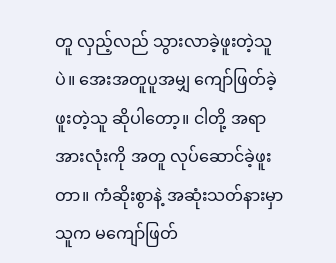တူ လှည့်လည် သွားလာခဲ့ဖူးတဲ့သူပဲ။ အေးအတူပူအမျှ ကျော်ဖြတ်ခဲ့ဖူးတဲ့သူ ဆိုပါတော့။ ငါတို့ အရာအားလုံးကို အတူ လုပ်ဆောင်ခဲ့ဖူးတာ။ ကံဆိုးစွာနဲ့ အဆုံးသတ်နားမှာ သူက မကျော်ဖြတ်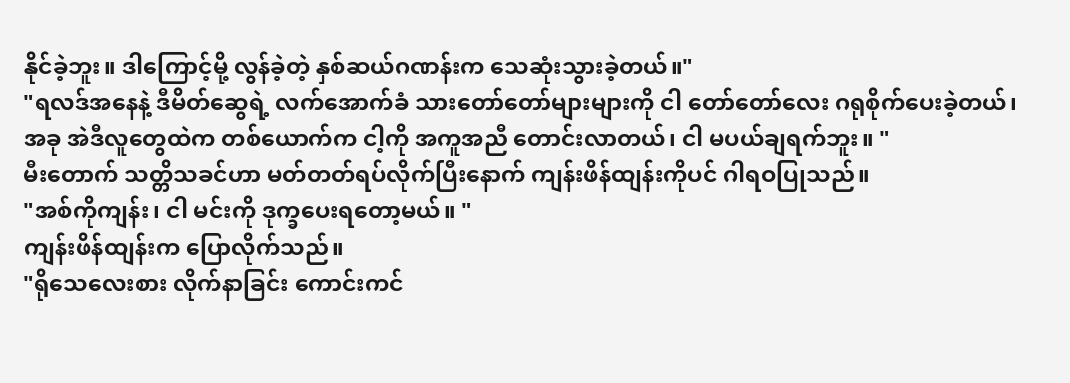နိုင်ခဲ့ဘူး။ ဒါကြောင့်မို့ လွန်ခဲ့တဲ့ နှစ်ဆယ်ဂဏန်းက သေဆုံးသွားခဲ့တယ်။"
"ရလဒ်အနေနဲ့ ဒီမိတ်ဆွေရဲ့ လက်အောက်ခံ သားတော်တော်များများကို ငါ တော်တော်လေး ဂရုစိုက်ပေးခဲ့တယ်၊ အခု အဲဒီလူတွေထဲက တစ်ယောက်က ငါ့ကို အကူအညီ တောင်းလာတယ်၊ ငါ မပယ်ချရက်ဘူး။ "
မီးတောက် သတ္တိသခင်ဟာ မတ်တတ်ရပ်လိုက်ပြီးနောက် ကျန်းဖိန်ထျန်းကိုပင် ဂါရဝပြုသည်။
"အစ်ကိုကျန်း၊ ငါ မင်းကို ဒုက္ခပေးရတော့မယ်။ "
ကျန်းဖိန်ထျန်းက ပြောလိုက်သည်။
"ရိုသေလေးစား လိုက်နာခြင်း ကောင်းကင်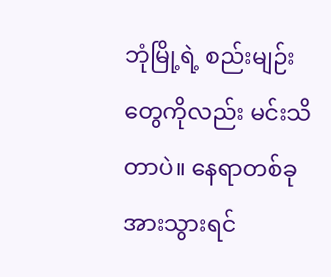ဘုံမြို့ရဲ့ စည်းမျဉ်းတွေကိုလည်း မင်းသိတာပဲ။ နေရာတစ်ခု အားသွားရင်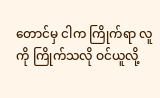တောင်မှ ငါက ကြိုက်ရာ လူကို ကြိုက်သလို ဝင်ယူလို့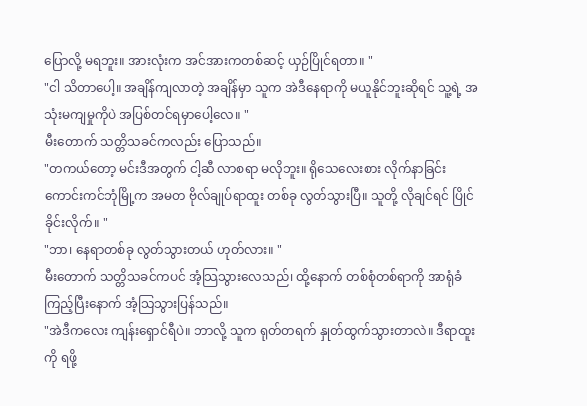ပြောလို့ မရဘူး။ အားလုံးက အင်အားကတစ်ဆင့် ယှဉ်ပြိုင်ရတာ။ "
"ငါ သိတာပေါ့။ အချိန်ကျလာတဲ့ အချိန်မှာ သူက အဲဒီနေရာကို မယူနိုင်ဘူးဆိုရင် သူ့ရဲ့ အသုံးမကျမှုကိုပဲ အပြစ်တင်ရမှာပေါ့လေ။ "
မီးတောက် သတ္တိသခင်ကလည်း ပြောသည်။
"တကယ်တော့ မင်းဒီအတွက် ငါ့ဆီ လာစရာ မလိုဘူး။ ရိုသေလေးစား လိုက်နာခြင်း ကောင်းကင်ဘုံမြို့က အမတ ဗိုလ်ချုပ်ရာထူး တစ်ခု လွတ်သွားပြီ။ သူတို့ လိုချင်ရင် ပြိုင်ခိုင်းလိုက်။ "
"ဘာ၊ နေရာတစ်ခု လွတ်သွားတယ် ဟုတ်လား။ "
မီးတောက် သတ္တိသခင်ကပင် အံ့သြသွားလေသည်၊ ထို့နောက် တစ်စုံတစ်ရာကို အာရုံခံကြည့်ပြီးနောက် အံ့သြသွားပြန်သည်။
"အဲဒီကလေး ကျန်းရှောင်ရီပဲ။ ဘာလို့ သူက ရုတ်တရက် နှုတ်ထွက်သွားတာလဲ။ ဒီရာထူးကို ရဖို့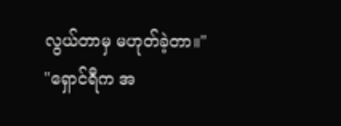လွယ်တာမှ မဟုတ်ခဲ့တာ။"
"ရှောင်ရီက အ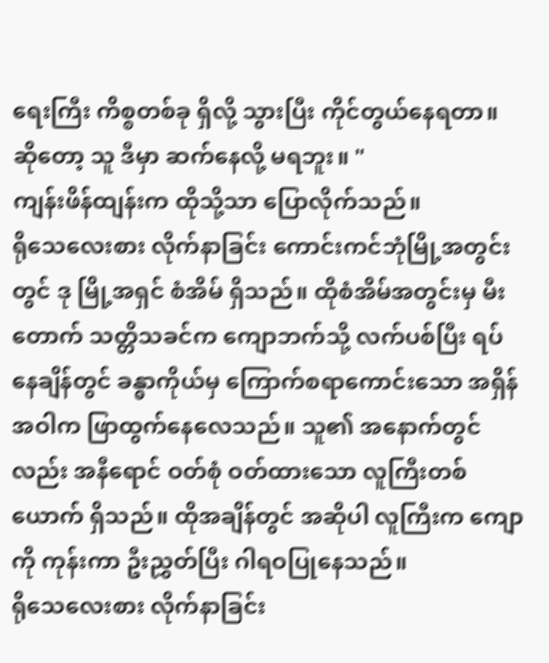ရေးကြီး ကိစ္စတစ်ခု ရှိလို့ သွားပြီး ကိုင်တွယ်နေရတာ။ ဆိုတော့ သူ ဒီမှာ ဆက်နေလို့ မရဘူး။ "
ကျန်းဖိန်ထျန်းက ထိုသို့သာ ပြောလိုက်သည်။
ရိုသေလေးစား လိုက်နာခြင်း ကောင်းကင်ဘုံမြို့အတွင်းတွင် ဒု မြို့အရှင် စံအိမ် ရှိသည်။ ထိုစံအိမ်အတွင်းမှ မီးတောက် သတ္တိသခင်က ကျောဘက်သို့ လက်ပစ်ပြီး ရပ်နေချိန်တွင် ခန္ဓာကိုယ်မှ ကြောက်စရာကောင်းသော အရှိန်အဝါက ဖြာထွက်နေလေသည်။ သူ၏ အနောက်တွင်လည်း အနီရောင် ဝတ်စုံ ဝတ်ထားသော လူကြီးတစ်ယောက် ရှိသည်။ ထိုအချိန်တွင် အဆိုပါ လူကြီးက ကျောကို ကုန်းကာ ဦးညွှတ်ပြီး ဂါရဝပြုနေသည်။
ရိုသေလေးစား လိုက်နာခြင်း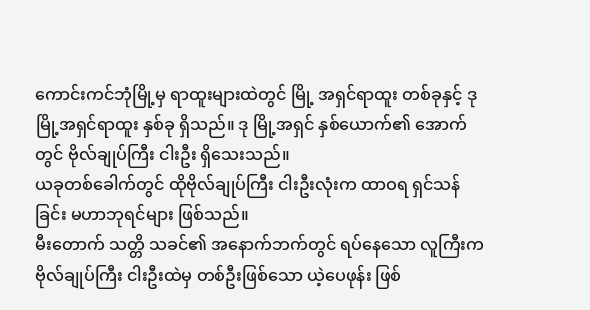ကောင်းကင်ဘုံမြို့မှ ရာထူးများထဲတွင် မြို့ အရှင်ရာထူး တစ်ခုနှင့် ဒု မြို့အရှင်ရာထူး နှစ်ခု ရှိသည်။ ဒု မြို့အရှင် နှစ်ယောက်၏ အောက်တွင် ဗိုလ်ချုပ်ကြီး ငါးဦး ရှိသေးသည်။
ယခုတစ်ခေါက်တွင် ထိုဗိုလ်ချုပ်ကြီး ငါးဦးလုံးက ထာဝရ ရှင်သန်ခြင်း မဟာဘုရင်များ ဖြစ်သည်။
မီးတောက် သတ္တိ သခင်၏ အနောက်ဘက်တွင် ရပ်နေသော လူကြီးက ဗိုလ်ချုပ်ကြီး ငါးဦးထဲမှ တစ်ဦးဖြစ်သော ယဲ့ပေဖုန်း ဖြစ်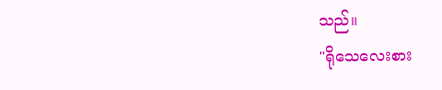သည်။
"ရိုသေလေးစား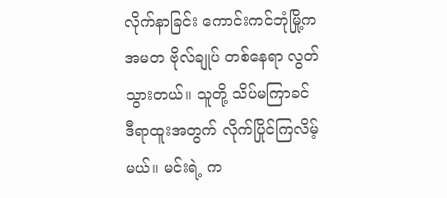လိုက်နာခြင်း ကောင်းကင်ဘုံမြို့က အမတ ဗိုလ်ချုပ် တစ်နေရာ လွတ်သွားတယ်။ သူတို့ သိပ်မကြာခင် ဒီရာထူးအတွက် လိုက်ပြိုင်ကြလိမ့်မယ်။ မင်းရဲ့ က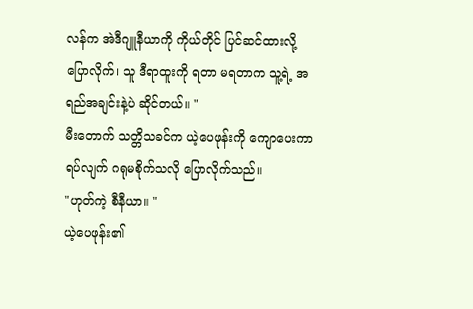လန်က အဲဒီဂျူနီယာကို ကိုယ်တိုင် ပြင်ဆင်ထားလို့ ပြောလိုက်၊ သူ ဒီရာထူးကို ရတာ မရတာက သူ့ရဲ့ အရည်အချင်းနဲ့ပဲ ဆိုင်တယ်။ "
မီးတောက် သတ္တိသခင်က ယဲ့ပေဖုန်းကို ကျောပေးကာ ရပ်လျက် ဂရုမစိုက်သလို ပြောလိုက်သည်။
"ဟုတ်ကဲ့ စီနီယာ။ "
ယဲ့ပေဖုန်း၏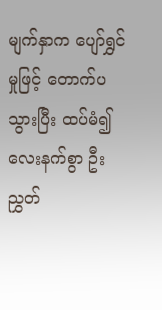မျက်နှာက ပျော်ရွှင်မှုဖြင့် တောက်ပသွားပြီး ထပ်မံ၍ လေးနက်စွာ ဦးညွှတ်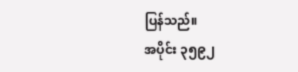ပြန်သည်။
အပိုင်း ၃၅၉၂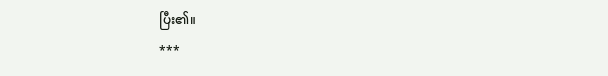ပြီး၏။
***